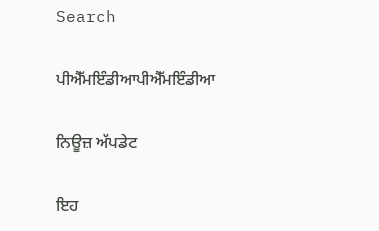Search

ਪੀਐੱਮਇੰਡੀਆਪੀਐੱਮਇੰਡੀਆ

ਨਿਊਜ਼ ਅੱਪਡੇਟ

ਇਹ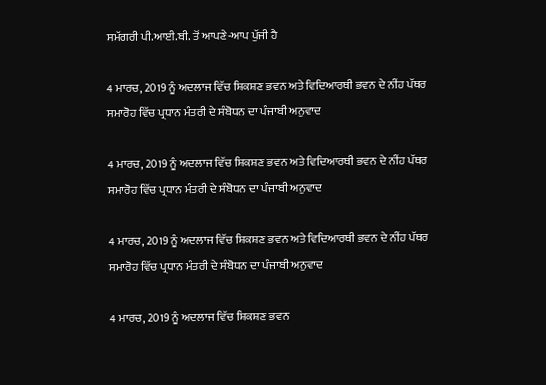ਸਮੱਗਰੀ ਪੀ.ਆਈ.ਬੀ. ਤੋਂ ਆਪਣੇ-ਆਪ ਪੁੱਜੀ ਹੈ

4 ਮਾਰਚ, 2019 ਨੂੰ ਅਦਲਾਜ ਵਿੱਚ ਸ਼ਿਕਸ਼ਣ ਭਵਨ ਅਤੇ ਵਿਦਿਆਰਥੀ ਭਵਨ ਦੇ ਨੀਂਹ ਪੱਥਰ ਸਮਾਰੋਹ ਵਿੱਚ ਪ੍ਰਧਾਨ ਮੰਤਰੀ ਦੇ ਸੰਬੋਧਨ ਦਾ ਪੰਜਾਬੀ ਅਨੁਵਾਦ

4 ਮਾਰਚ, 2019 ਨੂੰ ਅਦਲਾਜ ਵਿੱਚ ਸ਼ਿਕਸ਼ਣ ਭਵਨ ਅਤੇ ਵਿਦਿਆਰਥੀ ਭਵਨ ਦੇ ਨੀਂਹ ਪੱਥਰ ਸਮਾਰੋਹ ਵਿੱਚ ਪ੍ਰਧਾਨ ਮੰਤਰੀ ਦੇ ਸੰਬੋਧਨ ਦਾ ਪੰਜਾਬੀ ਅਨੁਵਾਦ

4 ਮਾਰਚ, 2019 ਨੂੰ ਅਦਲਾਜ ਵਿੱਚ ਸ਼ਿਕਸ਼ਣ ਭਵਨ ਅਤੇ ਵਿਦਿਆਰਥੀ ਭਵਨ ਦੇ ਨੀਂਹ ਪੱਥਰ ਸਮਾਰੋਹ ਵਿੱਚ ਪ੍ਰਧਾਨ ਮੰਤਰੀ ਦੇ ਸੰਬੋਧਨ ਦਾ ਪੰਜਾਬੀ ਅਨੁਵਾਦ

4 ਮਾਰਚ, 2019 ਨੂੰ ਅਦਲਾਜ ਵਿੱਚ ਸ਼ਿਕਸ਼ਣ ਭਵਨ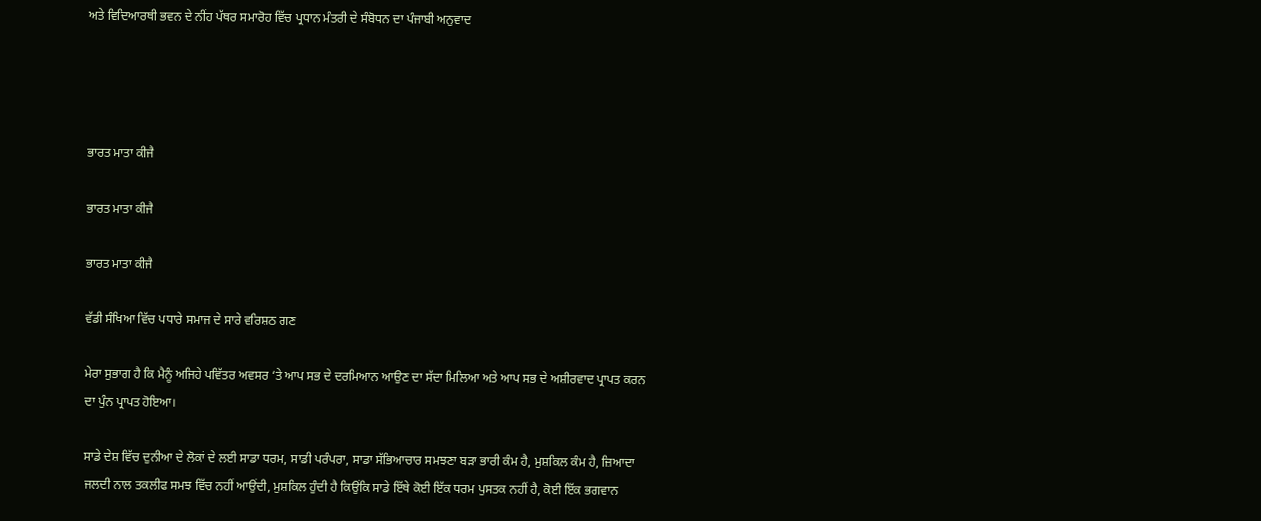ਅਤੇ ਵਿਦਿਆਰਥੀ ਭਵਨ ਦੇ ਨੀਂਹ ਪੱਥਰ ਸਮਾਰੋਹ ਵਿੱਚ ਪ੍ਰਧਾਨ ਮੰਤਰੀ ਦੇ ਸੰਬੋਧਨ ਦਾ ਪੰਜਾਬੀ ਅਨੁਵਾਦ




ਭਾਰਤ ਮਾਤਾ ਕੀਜੈ

ਭਾਰਤ ਮਾਤਾ ਕੀਜੈ

ਭਾਰਤ ਮਾਤਾ ਕੀਜੈ

ਵੱਡੀ ਸੰਖਿਆ ਵਿੱਚ ਪਧਾਰੇ ਸਮਾਜ ਦੇ ਸਾਰੇ ਵਰਿਸ਼ਠ ਗਣ

ਮੇਰਾ ਸੁਭਾਗ ਹੈ ਕਿ ਮੈਨੂੰ ਅਜਿਹੇ ਪਵਿੱਤਰ ਅਵਸਰ ‘ਤੇ ਆਪ ਸਭ ਦੇ ਦਰਮਿਆਨ ਆਉਣ ਦਾ ਸੱਦਾ ਮਿਲਿਆ ਅਤੇ ਆਪ ਸਭ ਦੇ ਅਸ਼ੀਰਵਾਦ ਪ੍ਰਾਪਤ ਕਰਨ ਦਾ ਪੁੰਨ ਪ੍ਰਾਪਤ ਹੋਇਆ।

ਸਾਡੇ ਦੇਸ਼ ਵਿੱਚ ਦੁਨੀਆ ਦੇ ਲੋਕਾਂ ਦੇ ਲਈ ਸਾਡਾ ਧਰਮ, ਸਾਡੀ ਪਰੰਪਰਾ, ਸਾਡਾ ਸੱਭਿਆਚਾਰ ਸਮਝਣਾ ਬੜਾ ਭਾਰੀ ਕੰਮ ਹੈ, ਮੁਸ਼ਕਿਲ ਕੰਮ ਹੈ, ਜ਼ਿਆਦਾ ਜਲਦੀ ਨਾਲ ਤਕਲੀਫ ਸਮਝ ਵਿੱਚ ਨਹੀਂ ਆਉਂਦੀ, ਮੁਸ਼ਕਿਲ ਹੁੰਦੀ ਹੈ ਕਿਉਂਕਿ ਸਾਡੇ ਇੱਥੇ ਕੋਈ ਇੱਕ ਧਰਮ ਪੁਸਤਕ ਨਹੀਂ ਹੈ, ਕੋਈ ਇੱਕ ਭਗਵਾਨ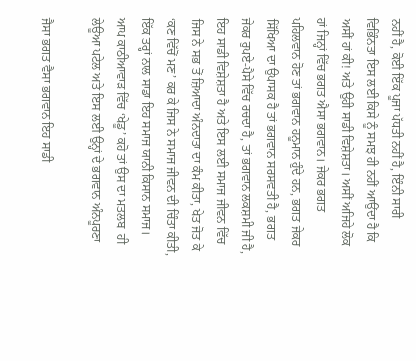ਨਹੀਂ ਹੈ, ਕੋਈ ਇੱਕ ਪੂਜਾ ਪੱਧਤੀ ਨਹੀਂ ਹੈ, ਇੰਨੀ ਸਾਰੀ ਵਿਭਿੰਨਤਾ ਇਸ ਲਈ ਕਿਸੇ ਨੂੰ ਸਮਝ ਹੀ ਨਹੀਂ ਆਉਂਦਾ ਹੈ ਕਿ ਅਸੀਂ ਹਾਂ ਕੀ! ਅਤੇ ਉਹੀ ਸਾਡੀ ਵਿਸ਼ੇਸ਼ਤਾ। ਅਸੀਂ ਅਜਿਹੇ ਲੋਕ ਹਾਂ ਜਿਨ੍ਹਾਂ ਵਿੱਚ ਭਗਤ ਐਸਾ ਭਗਵਾਨ। ਜੇਕਰ ਭਗਤ ਪਹਿਲਵਾਨ ਹੋਣ ਤਾਂ ਭਗਵਾਨ ਹਨੂਮਾਨ ਹੁੰਦੇ ਹਨ, ਭਗਤ ਜੇਕਰ ਸਿੱਖਿਆ ਦਾ ਉਪਾਸਕ ਹੈ ਤਾਂ ਭਗਵਾਨ ਸਰਸਵਤੀ ਹੈ, ਭਗਤ ਜੇਕਰ ਰੁਪਏ-ਪੈਸੇ ਵਿੱਚ ਰਚਦਾ ਹੈ, ਤਾਂ ਭਗਵਾਨ ਲਕਸ਼ਮੀ ਜੀ ਹੈ, ਇਹ ਸਾਡੀ ਵਿਸ਼ੇਸ਼ਤਾ ਹੈ ਅਤੇ ਇਸ ਲਈ ਸਮਾਜ ਜੀਵਨ ਵਿੱਚ ਜਿਸ ਨੇ ਸਭ ਤੋਂ ਜ਼ਿਆਦਾ ਅੰਨਦਾਤਾ ਦਾ ਕੰਮ ਕੀਤਾ, ਖੇਤ ਜੋਤ ਕੇ ‘ਕਣ ਵਿੱਚੋਂ ਮਣ’ ਕਰ ਕੇ ਜਿਸ ਨੇ ਸਮਾਜ ਜੀਵਨ ਦੀ ਚਿੰਤਾ ਕੀਤੀ, ਇੱਕ ਤਰ੍ਹਾਂ ਨਾਲ ਸਾਡਾ ਇਹ ਸਮਾਜ ਯਾਨੀ ਕਿਸਾਨ ਸਮਾਜ। ਆਪ ਕਾਠੀਆਵਾੜ ਵਿੱਚ ‘ਖੇਡੂ’ ਕਹੋ ਤਾਂ ਉਸ ਦਾ ਮਤਲਬ  ਹੀ ਲੇਊਆ ਪਟੇਲ ਅਤੇ ਇਸ ਲਈ ਉਨ੍ਹਾਂ ਦੇ ਭਗਵਾਨ ਅੰਨਪੂਰਣਾ

ਜੈਸਾ ਭਗਤ ਵੈਸਾ ਭਗਵਾਨ ਇਹ ਸਾਡੀ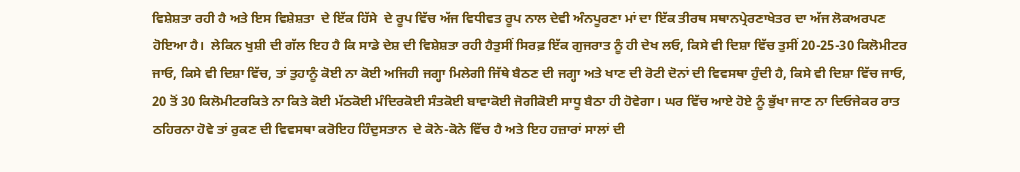ਵਿਸ਼ੇਸ਼ਤਾ ਰਹੀ ਹੈ ਅਤੇ ਇਸ ਵਿਸ਼ੇਸ਼ਤਾ  ਦੇ ਇੱਕ ਹਿੱਸੇ  ਦੇ ਰੂਪ ਵਿੱਚ ਅੱਜ ਵਿਧੀਵਤ ਰੂਪ ਨਾਲ ਦੇਵੀ ਅੰਨਪੂਰਣਾ ਮਾਂ ਦਾ ਇੱਕ ਤੀਰਥ ਸਥਾਨਪ੍ਰੇਰਣਾਖੇਤਰ ਦਾ ਅੱਜ ਲੋਕਅਰਪਣ ਹੋਇਆ ਹੈ।  ਲੇਕਿਨ ਖੁਸ਼ੀ ਦੀ ਗੱਲ ਇਹ ਹੈ ਕਿ ਸਾਡੇ ਦੇਸ਼ ਦੀ ਵਿਸ਼ੇਸ਼ਤਾ ਰਹੀ ਹੈਤੁਸੀਂ ਸਿਰਫ਼ ਇੱਕ ਗੁਜਰਾਤ ਨੂੰ ਹੀ ਦੇਖ ਲਓ, ਕਿਸੇ ਵੀ ਦਿਸ਼ਾ ਵਿੱਚ ਤੁਸੀਂ 20-25-30 ਕਿਲੋਮੀਟਰ ਜਾਓ, ਕਿਸੇ ਵੀ ਦਿਸ਼ਾ ਵਿੱਚ, ਤਾਂ ਤੁਹਾਨੂੰ ਕੋਈ ਨਾ ਕੋਈ ਅਜਿਹੀ ਜਗ੍ਹਾ ਮਿਲੇਗੀ ਜਿੱਥੇ ਬੈਠਣ ਦੀ ਜਗ੍ਹਾ ਅਤੇ ਖਾਣ ਦੀ ਰੋਟੀ ਦੋਨਾਂ ਦੀ ਵਿਵਸਥਾ ਹੁੰਦੀ ਹੈ, ਕਿਸੇ ਵੀ ਦਿਸ਼ਾ ਵਿੱਚ ਜਾਓ, 20 ਤੋਂ 30 ਕਿਲੋਮੀਟਰਕਿਤੇ ਨਾ ਕਿਤੇ ਕੋਈ ਮੱਠਕੋਈ ਮੰਦਿਰਕੋਈ ਸੰਤਕੋਈ ਬਾਵਾਕੋਈ ਜੋਗੀਕੋਈ ਸਾਧੂ ਬੈਠਾ ਹੀ ਹੋਵੇਗਾ। ਘਰ ਵਿੱਚ ਆਏ ਹੋਏ ਨੂੰ ਭੁੱਖਾ ਜਾਣ ਨਾ ਦਿਓਜੇਕਰ ਰਾਤ ਠਹਿਰਨਾ ਹੋਵੇ ਤਾਂ ਰੁਕਣ ਦੀ ਵਿਵਸਥਾ ਕਰੋਇਹ ਹਿੰਦੁਸਤਾਨ  ਦੇ ਕੋਨੇ-ਕੋਨੇ ਵਿੱਚ ਹੈ ਅਤੇ ਇਹ ਹਜ਼ਾਰਾਂ ਸਾਲਾਂ ਦੀ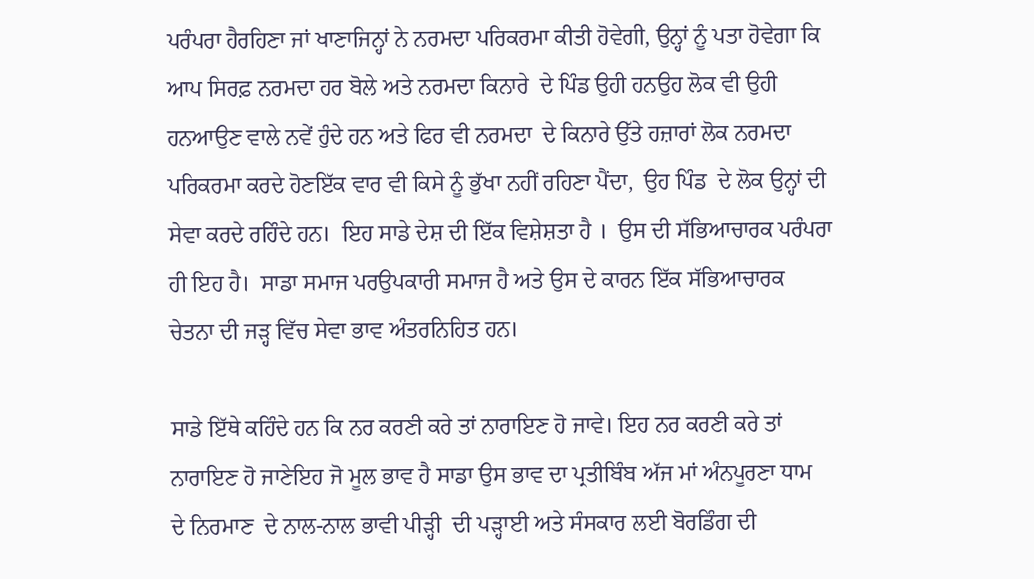ਪਰੰਪਰਾ ਹੈਰਹਿਣਾ ਜਾਂ ਖਾਣਾਜਿਨ੍ਹਾਂ ਨੇ ਨਰਮਦਾ ਪਰਿਕਰਮਾ ਕੀਤੀ ਹੋਵੇਗੀ, ਉਨ੍ਹਾਂ ਨੂੰ ਪਤਾ ਹੋਵੇਗਾ ਕਿ ਆਪ ਸਿਰਫ਼ ਨਰਮਦਾ ਹਰ ਬੋਲੇ ਅਤੇ ਨਰਮਦਾ ਕਿਨਾਰੇ  ਦੇ ਪਿੰਡ ਉਹੀ ਹਨਉਹ ਲੋਕ ਵੀ ਉਹੀ ਹਨਆਉਣ ਵਾਲੇ ਨਵੇਂ ਹੁੰਦੇ ਹਨ ਅਤੇ ਫਿਰ ਵੀ ਨਰਮਦਾ  ਦੇ ਕਿਨਾਰੇ ਉੱਤੇ ਹਜ਼ਾਰਾਂ ਲੋਕ ਨਰਮਦਾ ਪਰਿਕਰਮਾ ਕਰਦੇ ਹੋਣਇੱਕ ਵਾਰ ਵੀ ਕਿਸੇ ਨੂੰ ਭੁੱਖਾ ਨਹੀਂ ਰਹਿਣਾ ਪੈਂਦਾ,  ਉਹ ਪਿੰਡ  ਦੇ ਲੋਕ ਉਨ੍ਹਾਂ ਦੀ ਸੇਵਾ ਕਰਦੇ ਰਹਿੰਦੇ ਹਨ।  ਇਹ ਸਾਡੇ ਦੇਸ਼ ਦੀ ਇੱਕ ਵਿਸ਼ੇਸ਼ਤਾ ਹੈ ।  ਉਸ ਦੀ ਸੱਭਿਆਚਾਰਕ ਪਰੰਪਰਾ ਹੀ ਇਹ ਹੈ।  ਸਾਡਾ ਸਮਾਜ ਪਰਉਪਕਾਰੀ ਸਮਾਜ ਹੈ ਅਤੇ ਉਸ ਦੇ ਕਾਰਨ ਇੱਕ ਸੱਭਿਆਚਾਰਕ ਚੇਤਨਾ ਦੀ ਜੜ੍ਹ ਵਿੱਚ ਸੇਵਾ ਭਾਵ ਅੰਤਰਨਿਹਿਤ ਹਨ।

ਸਾਡੇ ਇੱਥੇ ਕਹਿੰਦੇ ਹਨ ਕਿ ਨਰ ਕਰਣੀ ਕਰੇ ਤਾਂ ਨਾਰਾਇਣ ਹੋ ਜਾਵੇ। ਇਹ ਨਰ ਕਰਣੀ ਕਰੇ ਤਾਂ ਨਾਰਾਇਣ ਹੋ ਜਾਣੇਇਹ ਜੋ ਮੂਲ ਭਾਵ ਹੈ ਸਾਡਾ ਉਸ ਭਾਵ ਦਾ ਪ੍ਰਤੀਬਿੰਬ ਅੱਜ ਮਾਂ ਅੰਨਪੂਰਣਾ ਧਾਮ  ਦੇ ਨਿਰਮਾਣ  ਦੇ ਨਾਲ-ਨਾਲ ਭਾਵੀ ਪੀੜ੍ਹੀ  ਦੀ ਪੜ੍ਹਾਈ ਅਤੇ ਸੰਸਕਾਰ ਲਈ ਬੋਰਡਿੰਗ ਦੀ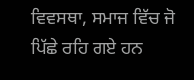ਵਿਵਸਥਾ, ਸਮਾਜ ਵਿੱਚ ਜੋ ਪਿੱਛੇ ਰਹਿ ਗਏ ਹਨ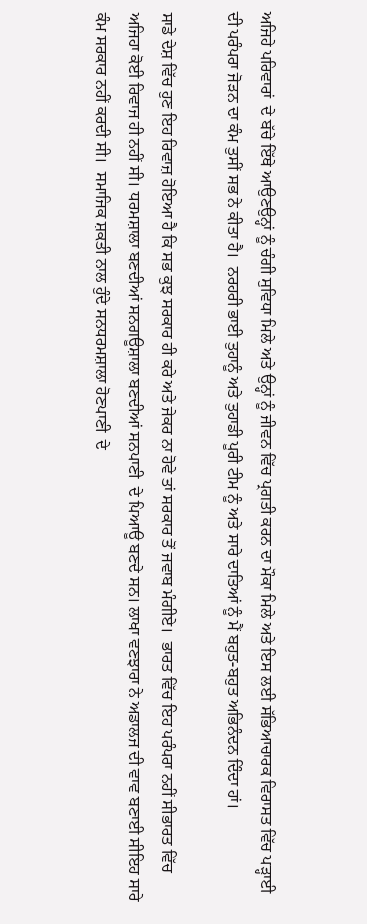ਅਜਿਹੇ ਪਰਿਵਾਰਾਂ  ਦੇ ਬੱਚੇ ਇੱਥੇ ਆਉਣਉਨ੍ਹਾਂ ਨੂੰ ਚੰਗੀ ਸੁਵਿਧਾ ਮਿਲੇ ਅਤੇ ਉਨ੍ਹਾਂ ਨੂੰ ਜੀਵਨ ਵਿੱਚ ਪ੍ਰਗਤੀ ਕਰਨ ਦਾ ਮੌਕਾ ਮਿਲੇ ਅਤੇ ਇਸ ਲਈ ਸੱਭਿਆਚਾਰਕ ਵਿਰਾਸਤ ਵਿੱਚ ਪੜ੍ਹਾਈ ਦੀ ਪਰੰਪਰਾ ਜੋੜਨ ਦਾ ਕੰਮ ਤੁਸੀਂ ਸਭ ਨੇ ਕੀਤਾ ਹੈ।  ਨਰਹਰੀ ਭਾਈ ਤੁਹਾਨੂੰ ਅਤੇ ਤੁਹਾਡੀ ਪੂਰੀ ਟੀਮ ਨੂੰ ਅਤੇ ਸਾਰੇ ਦਾਤਿਆਂ ਨੂੰ ਮੈਂ ਬਹੁਤ-ਬਹੁਤ ਅਭਿਨੰਦਨ ਦਿੰਦਾ ਹਾਂ।

ਸਾਡੇ ਦੇਸ਼ ਵਿੱਚ ਹੁਣ ਇਹ ਰਿਵਾਜ਼ ਹੋਇਆ ਹੈ ਕਿ ਸਭ ਕੁਝ ਸਰਕਾਰ ਹੀ ਕਰੇ ਅਤੇ ਜੇਕਰ ਨਾ ਹੋਵੇ ਤਾਂ ਸਰਕਾਰ ਤੋਂ ਜਵਾਬ ਮੰਗੀਏ।  ਭਾਰਤ ਵਿੱਚ ਇਹ ਪਰੰਪਰਾ ਨਹੀਂ ਸੀਭਾਰਤ ਵਿੱਚ ਅਜਿਹਾ ਕੋਈ ਰਿਵਾਜ ਹੀ ਨਹੀਂ ਸੀ। ਧਰਮਸ਼ਾਲਾ ਬਣਦੀਆਂ ਸਨਗਊਸ਼ਾਲਾ ਬਣਦੀਆਂ ਸਨਪਾਣੀ  ਦੇ ਪਿਆਊ ਬਣਦੇ ਸਨ। ਲਾਖਾ ਵਣਝਾਰਾ ਨੇ ਅਡਾਲਜ ਦੀ ਵਾਵ ਬਣਾਈ ਸੀਇਹ ਸਾਰੇ ਕੰਮ ਸਰਕਾਰ ਨਹੀਂ ਕਰਦੀ ਸੀ।  ਸਮਾਜਿਕ ਸ਼ਕਤੀ ਨਾਲ ਹੁੰਦੇ ਸਨਧਰਮਸ਼ਾਲਾ ਹੋਣਪਾਣੀ  ਦੇ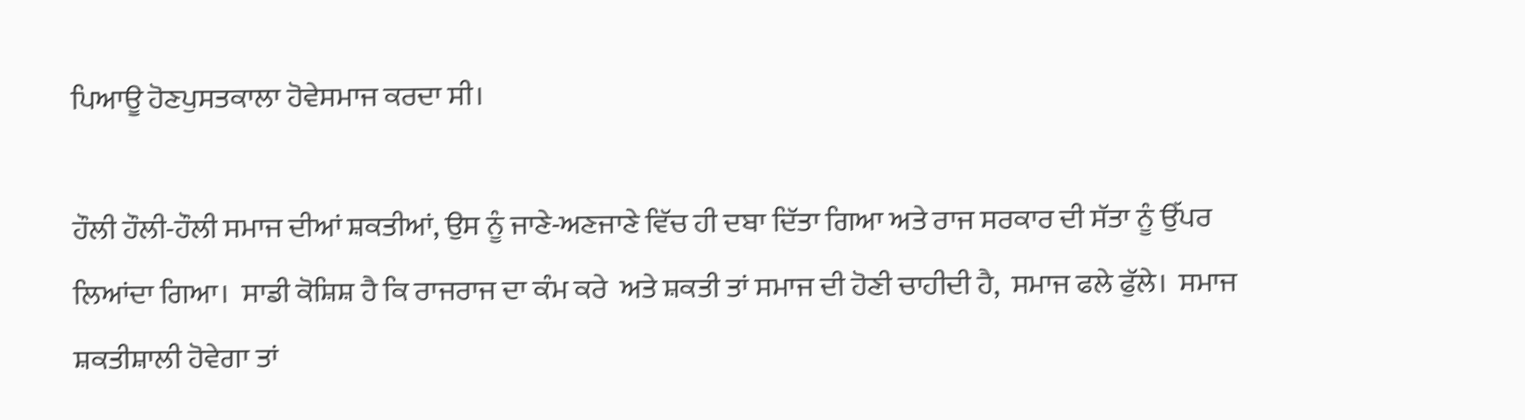ਪਿਆਊ ਹੋਣਪੁਸਤਕਾਲਾ ਹੋਵੇਸਮਾਜ ਕਰਦਾ ਸੀ।

ਹੌਲੀ ਹੌਲੀ-ਹੌਲੀ ਸਮਾਜ ਦੀਆਂ ਸ਼ਕਤੀਆਂ, ਉਸ ਨੂੰ ਜਾਣੇ-ਅਣਜਾਣੇ ਵਿੱਚ ਹੀ ਦਬਾ ਦਿੱਤਾ ਗਿਆ ਅਤੇ ਰਾਜ ਸਰਕਾਰ ਦੀ ਸੱਤਾ ਨੂੰ ਉੱਪਰ ਲਿਆਂਦਾ ਗਿਆ।  ਸਾਡੀ ਕੋਸ਼ਿਸ਼ ਹੈ ਕਿ ਰਾਜਰਾਜ ਦਾ ਕੰਮ ਕਰੇ  ਅਤੇ ਸ਼ਕਤੀ ਤਾਂ ਸਮਾਜ ਦੀ ਹੋਣੀ ਚਾਹੀਦੀ ਹੈ,  ਸਮਾਜ ਫਲੇ ਫੁੱਲੇ।  ਸਮਾਜ ਸ਼ਕਤੀਸ਼ਾਲੀ ਹੋਵੇਗਾ ਤਾਂ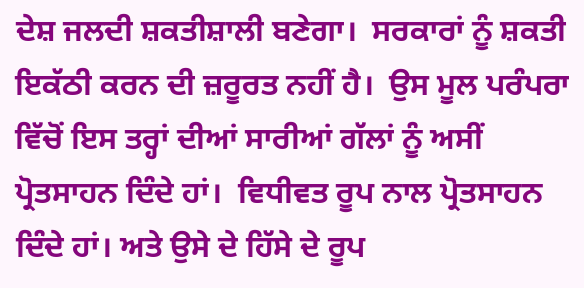ਦੇਸ਼ ਜਲਦੀ ਸ਼ਕਤੀਸ਼ਾਲੀ ਬਣੇਗਾ।  ਸਰਕਾਰਾਂ ਨੂੰ ਸ਼ਕਤੀ ਇਕੱਠੀ ਕਰਨ ਦੀ ਜ਼ਰੂਰਤ ਨਹੀਂ ਹੈ।  ਉਸ ਮੂਲ ਪਰੰਪਰਾ ਵਿੱਚੋਂ ਇਸ ਤਰ੍ਹਾਂ ਦੀਆਂ ਸਾਰੀਆਂ ਗੱਲਾਂ ਨੂੰ ਅਸੀਂ ਪ੍ਰੋਤਸਾਹਨ ਦਿੰਦੇ ਹਾਂ।  ਵਿਧੀਵਤ ਰੂਪ ਨਾਲ ਪ੍ਰੋਤਸਾਹਨ ਦਿੰਦੇ ਹਾਂ। ਅਤੇ ਉਸੇ ਦੇ ਹਿੱਸੇ ਦੇ ਰੂਪ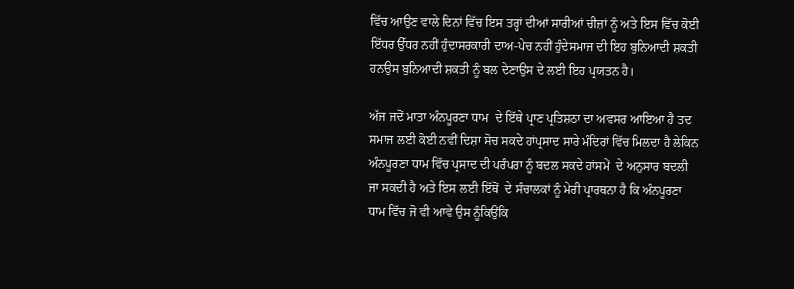ਵਿੱਚ ਆਉਣ ਵਾਲੇ ਦਿਨਾਂ ਵਿੱਚ ਇਸ ਤਰ੍ਹਾਂ ਦੀਆਂ ਸਾਰੀਆਂ ਚੀਜ਼ਾਂ ਨੂੰ ਅਤੇ ਇਸ ਵਿੱਚ ਕੋਈ ਇੱਧਰ ਉੱਧਰ ਨਹੀਂ ਹੁੰਦਾਸਰਕਾਰੀ ਦਾਅ-ਪੇਚ ਨਹੀਂ ਹੁੰਦੇਸਮਾਜ ਦੀ ਇਹ ਬੁਨਿਆਦੀ ਸ਼ਕਤੀ ਹਨਉਸ ਬੁਨਿਆਦੀ ਸ਼ਕਤੀ ਨੂੰ ਬਲ ਦੇਣਾਉਸ ਦੇ ਲਈ ਇਹ ਪ੍ਰਯਤਨ ਹੈ।

ਅੱਜ ਜਦੋਂ ਮਾਤਾ ਅੰਨਪੂਰਣਾ ਧਾਮ  ਦੇ ਇੱਥੇ ਪ੍ਰਾਣ ਪ੍ਰਤਿਸ਼ਠਾ ਦਾ ਅਵਸਰ ਆਇਆ ਹੈ ਤਦ ਸਮਾਜ ਲਈ ਕੋਈ ਨਵੀਂ ਦਿਸ਼ਾ ਸੋਚ ਸਕਦੇ ਹਾਂਪ੍ਰਸਾਦ ਸਾਰੇ ਮੰਦਿਰਾਂ ਵਿੱਚ ਮਿਲਦਾ ਹੈ ਲੇਕਿਨ ਅੰਨਪੂਰਣਾ ਧਾਮ ਵਿੱਚ ਪ੍ਰਸਾਦ ਦੀ ਪਰੰਪਰਾ ਨੂੰ ਬਦਲ ਸਕਦੇ ਹਾਂਸਮੇਂ  ਦੇ ਅਨੁਸਾਰ ਬਦਲੀ ਜਾ ਸਕਦੀ ਹੈ ਅਤੇ ਇਸ ਲਈ ਇੱਥੋਂ  ਦੇ ਸੰਚਾਲਕਾਂ ਨੂੰ ਮੇਰੀ ਪ੍ਰਾਰਥਨਾ ਹੈ ਕਿ ਅੰਨਪੂਰਣਾ ਧਾਮ ਵਿੱਚ ਜੋ ਵੀ ਆਵੇ ਉਸ ਨੂੰਕਿਉਂਕਿ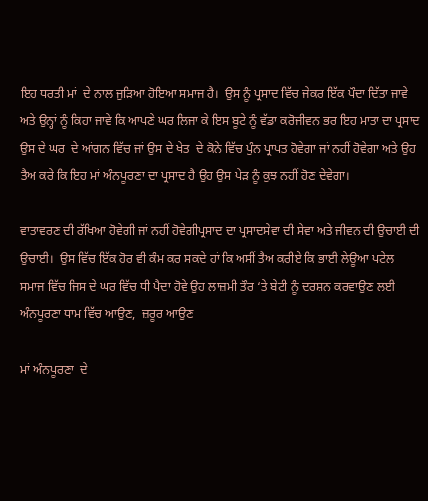ਇਹ ਧਰਤੀ ਮਾਂ  ਦੇ ਨਾਲ ਜੁੜਿਆ ਹੋਇਆ ਸਮਾਜ ਹੈ।  ਉਸ ਨੂੰ ਪ੍ਰਸਾਦ ਵਿੱਚ ਜੇਕਰ ਇੱਕ ਪੌਦਾ ਦਿੱਤਾ ਜਾਵੇ ਅਤੇ ਉਨ੍ਹਾਂ ਨੂੰ ਕਿਹਾ ਜਾਵੇ ਕਿ ਆਪਣੇ ਘਰ ਲਿਜਾ ਕੇ ਇਸ ਬੂਟੇ ਨੂੰ ਵੱਡਾ ਕਰੋਜੀਵਨ ਭਰ ਇਹ ਮਾਤਾ ਦਾ ਪ੍ਰਸਾਦ ਉਸ ਦੇ ਘਰ  ਦੇ ਆਂਗਨ ਵਿੱਚ ਜਾਂ ਉਸ ਦੇ ਖੇਤ  ਦੇ ਕੋਨੇ ਵਿੱਚ ਪੁੰਨ ਪ੍ਰਾਪਤ ਹੋਵੇਗਾ ਜਾਂ ਨਹੀਂ ਹੋਵੇਗਾ ਅਤੇ ਉਹ ਤੈਅ ਕਰੇ ਕਿ ਇਹ ਮਾਂ ਅੰਨਪੂਰਣਾ ਦਾ ਪ੍ਰਸਾਦ ਹੈ ਉਹ ਉਸ ਪੇੜ ਨੂੰ ਕੁਝ ਨਹੀਂ ਹੋਣ ਦੇਵੇਗਾ।

ਵਾਤਾਵਰਣ ਦੀ ਰੱਖਿਆ ਹੋਵੇਗੀ ਜਾਂ ਨਹੀਂ ਹੋਵੇਗੀਪ੍ਰਸਾਦ ਦਾ ਪ੍ਰਸਾਦਸੇਵਾ ਦੀ ਸੇਵਾ ਅਤੇ ਜੀਵਨ ਦੀ ਉਚਾਈ ਦੀ ਉਚਾਈ।  ਉਸ ਵਿੱਚ ਇੱਕ ਹੋਰ ਵੀ ਕੰਮ ਕਰ ਸਕਦੇ ਹਾਂ ਕਿ ਅਸੀਂ ਤੈਅ ਕਰੀਏ ਕਿ ਭਾਈ ਲੇਊਆ ਪਟੇਲ  ਸਮਾਜ ਵਿੱਚ ਜਿਸ ਦੇ ਘਰ ਵਿੱਚ ਧੀ ਪੈਦਾ ਹੋਵੇ ਉਹ ਲਾਜ਼ਮੀ ਤੌਰ ‘ਤੇ ਬੇਟੀ ਨੂੰ ਦਰਸ਼ਨ ਕਰਵਾਉਣ ਲਈ ਅੰਨਪੂਰਣਾ ਧਾਮ ਵਿੱਚ ਆਉਣ,  ਜ਼ਰੂਰ ਆਉਣ

ਮਾਂ ਅੰਨਪੂਰਣਾ  ਦੇ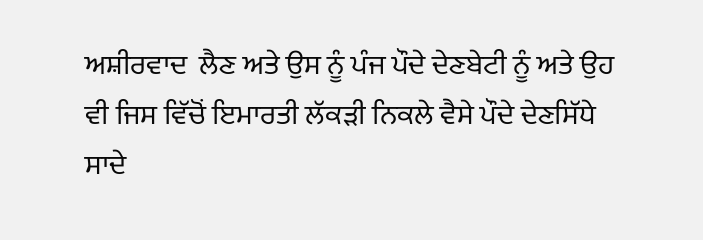ਅਸ਼ੀਰਵਾਦ  ਲੈਣ ਅਤੇ ਉਸ ਨੂੰ ਪੰਜ ਪੌਦੇ ਦੇਣਬੇਟੀ ਨੂੰ ਅਤੇ ਉਹ ਵੀ ਜਿਸ ਵਿੱਚੋਂ ਇਮਾਰਤੀ ਲੱਕੜੀ ਨਿਕਲੇ ਵੈਸੇ ਪੌਦੇ ਦੇਣਸਿੱਧੇ ਸਾਦੇ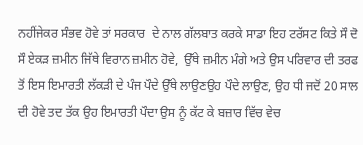ਨਹੀਂਜੇਕਰ ਸੰਭਵ ਹੋਵੇ ਤਾਂ ਸਰਕਾਰ  ਦੇ ਨਾਲ ਗੱਲਬਾਤ ਕਰਕੇ ਸਾਡਾ ਇਹ ਟਰੱਸਟ ਕਿਤੇ ਸੌ ਦੋ ਸੌ ਏਕੜ ਜ਼ਮੀਨ ਜਿੱਥੇ ਵਿਰਾਨ ਜ਼ਮੀਨ ਹੋਵੇ,  ਉੱਥੇ ਜ਼ਮੀਨ ਮੰਗੇ ਅਤੇ ਉਸ ਪਰਿਵਾਰ ਦੀ ਤਰਫ ਤੋਂ ਇਸ ਇਮਾਰਤੀ ਲੱਕੜੀ ਦੇ ਪੰਜ ਪੌਦੇ ਉੱਥੇ ਲਾਉਣਉਹ ਪੌਦੇ ਲਾਉਣ, ਉਹ ਧੀ ਜਦੋਂ 20 ਸਾਲ ਦੀ ਹੋਵੇ ਤਦ ਤੱਕ ਉਹ ਇਮਾਰਤੀ ਪੌਦਾ ਉਸ ਨੂੰ ਕੱਟ ਕੇ ਬਜ਼ਾਰ ਵਿੱਚ ਵੇਚ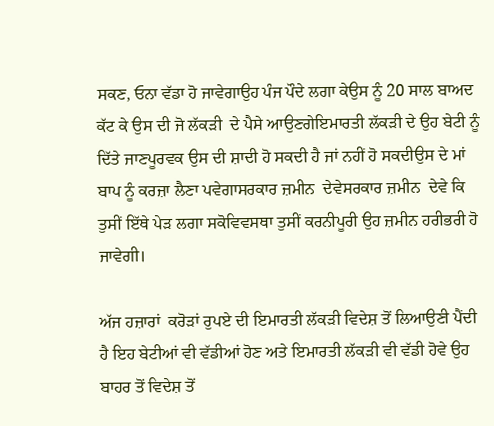ਸਕਣ, ਓਨਾ ਵੱਡਾ ਹੋ ਜਾਵੇਗਾਉਹ ਪੰਜ ਪੌਦੇ ਲਗਾ ਕੇਉਸ ਨੂੰ 20 ਸਾਲ ਬਾਅਦ ਕੱਟ ਕੇ ਉਸ ਦੀ ਜੋ ਲੱਕੜੀ  ਦੇ ਪੈਸੇ ਆਉਣਗੇਇਮਾਰਤੀ ਲੱਕੜੀ ਦੇ ਉਹ ਬੇਟੀ ਨੂੰ ਦਿੱਤੇ ਜਾਣਪੂਰਵਕ ਉਸ ਦੀ ਸ਼ਾਦੀ ਹੋ ਸਕਦੀ ਹੈ ਜਾਂ ਨਹੀਂ ਹੋ ਸਕਦੀਉਸ ਦੇ ਮਾਂ ਬਾਪ ਨੂੰ ਕਰਜ਼ਾ ਲੈਣਾ ਪਵੇਗਾਸਰਕਾਰ ਜ਼ਮੀਨ  ਦੇਵੇਸਰਕਾਰ ਜ਼ਮੀਨ  ਦੇਵੇ ਕਿ ਤੁਸੀਂ ਇੱਥੇ ਪੇੜ ਲਗਾ ਸਕੋਵਿਵਸਥਾ ਤੁਸੀਂ ਕਰਨੀਪੂਰੀ ਉਹ ਜ਼ਮੀਨ ਹਰੀਭਰੀ ਹੋ ਜਾਵੇਗੀ।

ਅੱਜ ਹਜ਼ਾਰਾਂ  ਕਰੋੜਾਂ ਰੁਪਏ ਦੀ ਇਮਾਰਤੀ ਲੱਕੜੀ ਵਿਦੇਸ਼ ਤੋਂ ਲਿਆਉਣੀ ਪੈਂਦੀ ਹੈ ਇਹ ਬੇਟੀਆਂ ਵੀ ਵੱਡੀਆਂ ਹੋਣ ਅਤੇ ਇਮਾਰਤੀ ਲੱਕੜੀ ਵੀ ਵੱਡੀ ਹੋਵੇ ਉਹ ਬਾਹਰ ਤੋਂ ਵਿਦੇਸ਼ ਤੋਂ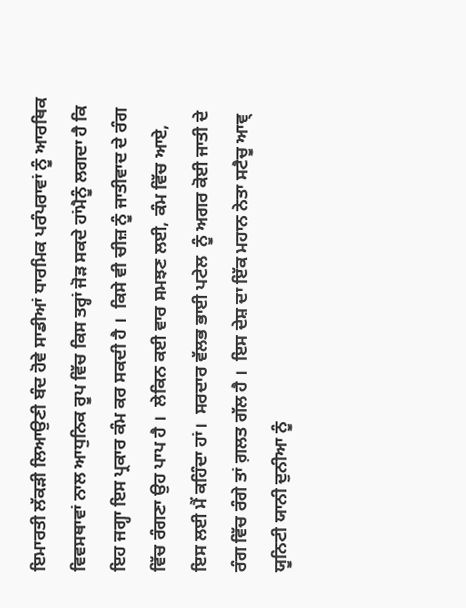ਇਮਾਰਤੀ ਲੱਕੜੀ ਲਿਆਉਣੀ ਬੰਦ ਹੋਵੇ ਸਾਡੀਆਂ ਧਾਰਮਿਕ ਪਰੰਪਰਾਵਾਂ ਨੂੰ ਆਰਥਿਕ ਵਿਵਸਥਾਵਾਂ ਨਾਲ ਆਧੁਨਿਕ ਰੂਪ ਵਿੱਚ ਕਿਸ ਤਰ੍ਹਾਂ ਜੋੜ ਸਕਦੇ ਹਾਂਮੈਨੂੰ ਲਗਦਾ ਹੈ ਕਿ ਇਹ ਜਗ੍ਹਾ ਇਸ ਪ੍ਰਕਾਰ ਕੰਮ ਕਰ ਸਕਦੀ ਹੈ ।  ਕਿਸੇ ਵੀ ਚੀਜ਼ ਨੂੰ ਜਾਤੀਵਾਦ ਦੇ ਰੰਗ ਵਿੱਚ ਰੰਗਣਾ ਉਹ ਪਾਪ ਹੈ ।  ਲੇਕਿਨ ਕਈ ਵਾਰ ਸਮਝਣ ਲਈ, ਕੰਮ ਵਿੱਚ ਆਏ, ਇਸ ਲਈ ਮੈਂ ਕਹਿੰਦਾ ਹਾਂ।  ਸਰਦਾਰ ਵੱਲਭ ਭਾਈ ਪਟੇਲ  ਨੂੰ ਅਗਰ ਕੋਈ ਜਾਤੀ ਦੇ ਰੰਗ ਵਿੱਚ ਰੰਗੇ ਤਾਂ ਗ਼ਲਤ ਗੱਲ ਹੈ ।  ਇਸ ਦੇਸ਼ ਦਾ ਇੱਕ ਮਹਾਨ ਨੇਤਾ ਸਟੈਚੂ ਆਵ੍ ਯੂਨਿਟੀ ਯਾਨੀ ਦੁਨੀਆ ਨੂੰ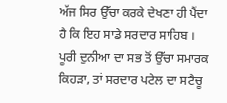ਅੱਜ ਸਿਰ ਉੱਚਾ ਕਰਕੇ ਦੇਖਣਾ ਹੀ ਪੈਂਦਾ ਹੈ ਕਿ ਇਹ ਸਾਡੇ ਸਰਦਾਰ ਸਾਹਿਬ ।  ਪੂਰੀ ਦੁਨੀਆ ਦਾ ਸਭ ਤੋਂ ਉੱਚਾ ਸਮਾਰਕ ਕਿਹੜਾ, ਤਾਂ ਸਰਦਾਰ ਪਟੇਲ ਦਾ ਸਟੈਚੂ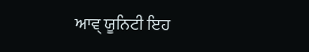ਆਵ੍ ਯੂਨਿਟੀ ਇਹ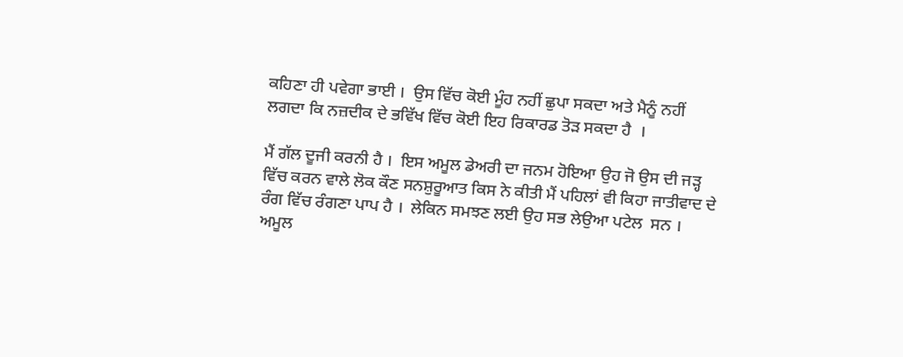ਕਹਿਣਾ ਹੀ ਪਵੇਗਾ ਭਾਈ ।  ਉਸ ਵਿੱਚ ਕੋਈ ਮੂੰਹ ਨਹੀਂ ਛੁਪਾ ਸਕਦਾ ਅਤੇ ਮੈਨੂੰ ਨਹੀਂ ਲਗਦਾ ਕਿ ਨਜ਼ਦੀਕ ਦੇ ਭਵਿੱਖ ਵਿੱਚ ਕੋਈ ਇਹ ਰਿਕਾਰਡ ਤੋੜ ਸਕਦਾ ਹੈ  ।

ਮੈਂ ਗੱਲ ਦੂਜੀ ਕਰਨੀ ਹੈ ।  ਇਸ ਅਮੂਲ ਡੇਅਰੀ ਦਾ ਜਨਮ ਹੋਇਆ ਉਹ ਜੋ ਉਸ ਦੀ ਜੜ੍ਹ ਵਿੱਚ ਕਰਨ ਵਾਲੇ ਲੋਕ ਕੌਣ ਸਨਸ਼ੁਰੂਆਤ ਕਿਸ ਨੇ ਕੀਤੀ ਮੈਂ ਪਹਿਲਾਂ ਵੀ ਕਿਹਾ ਜਾਤੀਵਾਦ ਦੇ ਰੰਗ ਵਿੱਚ ਰੰਗਣਾ ਪਾਪ ਹੈ ।  ਲੇਕਿਨ ਸਮਝਣ ਲਈ ਉਹ ਸਭ ਲੇਉਆ ਪਟੇਲ  ਸਨ ।  ਅਮੂਲ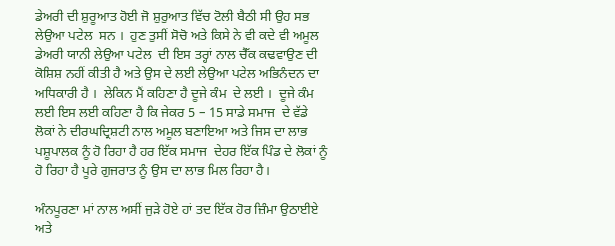ਡੇਅਰੀ ਦੀ ਸ਼ੁਰੂਆਤ ਹੋਈ ਜੋ ਸ਼ੁਰੁਆਤ ਵਿੱਚ ਟੋਲੀ ਬੈਠੀ ਸੀ ਉਹ ਸਭ ਲੇਉਆ ਪਟੇਲ  ਸਨ ।  ਹੁਣ ਤੁਸੀਂ ਸੋਚੋ ਅਤੇ ਕਿਸੇ ਨੇ ਵੀ ਕਦੇ ਵੀ ਅਮੂਲ ਡੇਅਰੀ ਯਾਨੀ ਲੇਉਆ ਪਟੇਲ  ਦੀ ਇਸ ਤਰ੍ਹਾਂ ਨਾਲ ਚੈੱਕ ਕਢਵਾਉਣ ਦੀ ਕੋਸ਼ਿਸ਼ ਨਹੀਂ ਕੀਤੀ ਹੈ ਅਤੇ ਉਸ ਦੇ ਲਈ ਲੇਉਆ ਪਟੇਲ ਅਭਿਨੰਦਨ ਦਾ ਅਧਿਕਾਰੀ ਹੈ ।  ਲੇਕਿਨ ਮੈਂ ਕਹਿਣਾ ਹੈ ਦੂਜੇ ਕੰਮ  ਦੇ ਲਈ ।  ਦੂਜੇ ਕੰਮ ਲਈ ਇਸ ਲਈ ਕਹਿਣਾ ਹੈ ਕਿ ਜੇਕਰ 5 – 15 ਸਾਡੇ ਸਮਾਜ  ਦੇ ਵੱਡੇ ਲੋਕਾਂ ਨੇ ਦੀਰਘਦ੍ਰਿਸ਼ਟੀ ਨਾਲ ਅਮੂਲ ਬਣਾਇਆ ਅਤੇ ਜਿਸ ਦਾ ਲਾਭ ਪਸ਼ੂਪਾਲਕ ਨੂੰ ਹੋ ਰਿਹਾ ਹੈ ਹਰ ਇੱਕ ਸਮਾਜ  ਦੇਹਰ ਇੱਕ ਪਿੰਡ ਦੇ ਲੋਕਾਂ ਨੂੰ ਹੋ ਰਿਹਾ ਹੈ ਪੂਰੇ ਗੁਜਰਾਤ ਨੂੰ ਉਸ ਦਾ ਲਾਭ ਮਿਲ ਰਿਹਾ ਹੈ।

ਅੰਨਪੂਰਣਾ ਮਾਂ ਨਾਲ ਅਸੀਂ ਜੁੜੇ ਹੋਏ ਹਾਂ ਤਦ ਇੱਕ ਹੋਰ ਜ਼ਿੰਮਾ ਉਠਾਈਏ ਅਤੇ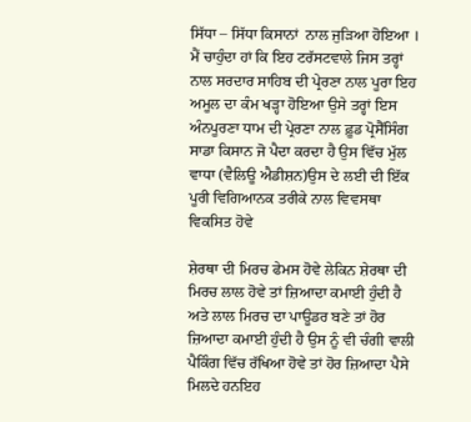ਸਿੱਧਾ – ਸਿੱਧਾ ਕਿਸਾਨਾਂ  ਨਾਲ ਜੁੜਿਆ ਹੋਇਆ ।  ਮੈਂ ਚਾਹੁੰਦਾ ਹਾਂ ਕਿ ਇਹ ਟਰੱਸਟਵਾਲੇ ਜਿਸ ਤਰ੍ਹਾਂ ਨਾਲ ਸਰਦਾਰ ਸਾਹਿਬ ਦੀ ਪ੍ਰੇਰਣਾ ਨਾਲ ਪੂਰਾ ਇਹ ਅਮੂਲ ਦਾ ਕੰਮ ਖੜ੍ਹਾ ਹੋਇਆ ਉਸੇ ਤਰ੍ਹਾਂ ਇਸ ਅੰਨਪੂਰਣਾ ਧਾਮ ਦੀ ਪ੍ਰੇਰਣਾ ਨਾਲ ਫ਼ੂਡ ਪ੍ਰੋਸੈੱਸਿੰਗ ਸਾਡਾ ਕਿਸਾਨ ਜੋ ਪੈਦਾ ਕਰਦਾ ਹੈ ਉਸ ਵਿੱਚ ਮੁੱਲ ਵਾਧਾ (ਵੈਲਿਊ ਐਡੀਸ਼ਨ)ਉਸ ਦੇ ਲਈ ਦੀ ਇੱਕ ਪੂਰੀ ਵਿਗਿਆਨਕ ਤਰੀਕੇ ਨਾਲ ਵਿਵਸਥਾ ਵਿਕਸਿਤ ਹੋਵੇ

ਸ਼ੇਰਥਾ ਦੀ ਮਿਰਚ ਫੇਮਸ ਹੋਵੇ ਲੇਕਿਨ ਸ਼ੇਰਥਾ ਦੀ ਮਿਰਚ ਲਾਲ ਹੋਵੇ ਤਾਂ ਜ਼ਿਆਦਾ ਕਮਾਈ ਹੁੰਦੀ ਹੈ ਅਤੇ ਲਾਲ ਮਿਰਚ ਦਾ ਪਾਊਡਰ ਬਣੇ ਤਾਂ ਹੋਰ ਜ਼ਿਆਦਾ ਕਮਾਈ ਹੁੰਦੀ ਹੈ ਉਸ ਨੂੰ ਵੀ ਚੰਗੀ ਵਾਲੀ ਪੈਕਿੰਗ ਵਿੱਚ ਰੱਖਿਆ ਹੋਵੇ ਤਾਂ ਹੋਰ ਜ਼ਿਆਦਾ ਪੈਸੇ ਮਿਲਦੇ ਹਨਇਹ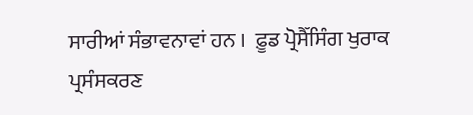ਸਾਰੀਆਂ ਸੰਭਾਵਨਾਵਾਂ ਹਨ ।  ਫ਼ੂਡ ਪ੍ਰੋਸੈੱਸਿੰਗ ਖੁਰਾਕ ਪ੍ਰਸੰਸਕਰਣ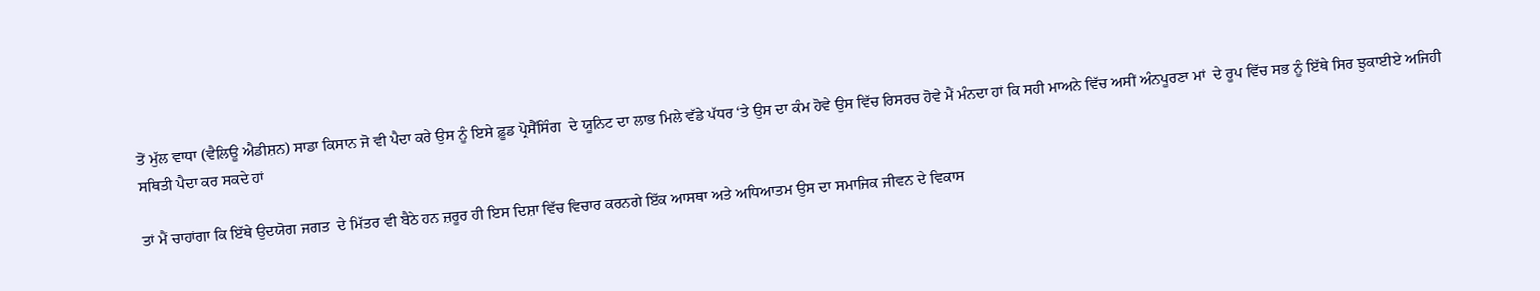ਤੋਂ ਮੁੱਲ ਵਾਧਾ (ਵੈਲਿਊ ਐਡੀਸ਼ਨ) ਸਾਡਾ ਕਿਸਾਨ ਜੋ ਵੀ ਪੈਦਾ ਕਰੇ ਉਸ ਨੂੰ ਇਸੇ ਫ਼ੂਡ ਪ੍ਰੋਸੈੱਸਿੰਗ  ਦੇ ਯੂਨਿਟ ਦਾ ਲਾਭ ਮਿਲੇ ਵੱਡੇ ਪੱਧਰ ‘ਤੇ ਉਸ ਦਾ ਕੰਮ ਹੋਵੇ ਉਸ ਵਿੱਚ ਰਿਸਰਚ ਹੋਵੇ ਮੈਂ ਮੰਨਦਾ ਹਾਂ ਕਿ ਸਹੀ ਮਾਅਨੇ ਵਿੱਚ ਅਸੀਂ ਅੰਨਪੂਰਣਾ ਮਾਂ  ਦੇ ਰੂਪ ਵਿੱਚ ਸਭ ਨੂੰ ਇੱਥੇ ਸਿਰ ਝੁਕਾਈਏ ਅਜਿਹੀ ਸਥਿਤੀ ਪੈਦਾ ਕਰ ਸਕਦੇ ਹਾਂ

ਤਾਂ ਮੈਂ ਚਾਹਾਂਗਾ ਕਿ ਇੱਥੇ ਉਦਯੋਗ ਜਗਤ  ਦੇ ਮਿੱਤਰ ਵੀ ਬੈਠੇ ਹਨ ਜ਼ਰੂਰ ਹੀ ਇਸ ਦਿਸ਼ਾ ਵਿੱਚ ਵਿਚਾਰ ਕਰਨਗੇ ਇੱਕ ਆਸਥਾ ਅਤੇ ਅਧਿਆਤਮ ਉਸ ਦਾ ਸਮਾਜਿਕ ਜੀਵਨ ਦੇ ਵਿਕਾਸ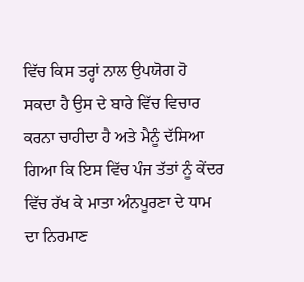ਵਿੱਚ ਕਿਸ ਤਰ੍ਹਾਂ ਨਾਲ ਉਪਯੋਗ ਹੋ ਸਕਦਾ ਹੈ ਉਸ ਦੇ ਬਾਰੇ ਵਿੱਚ ਵਿਚਾਰ ਕਰਨਾ ਚਾਹੀਦਾ ਹੈ ਅਤੇ ਮੈਨੂੰ ਦੱਸਿਆ ਗਿਆ ਕਿ ਇਸ ਵਿੱਚ ਪੰਜ ਤੱਤਾਂ ਨੂੰ ਕੇਂਦਰ ਵਿੱਚ ਰੱਖ ਕੇ ਮਾਤਾ ਅੰਨਪੂਰਣਾ ਦੇ ਧਾਮ ਦਾ ਨਿਰਮਾਣ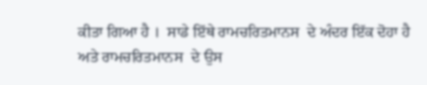ਕੀਤਾ ਗਿਆ ਹੈ ।  ਸਾਡੇ ਇੱਥੇ ਰਾਮਚਰਿਤਮਾਨਸ  ਦੇ ਅੰਦਰ ਇੱਕ ਦੋਹਾ ਹੈ ਅਤੇ ਰਾਮਚਰਿਤਮਾਨਸ  ਦੇ ਉਸ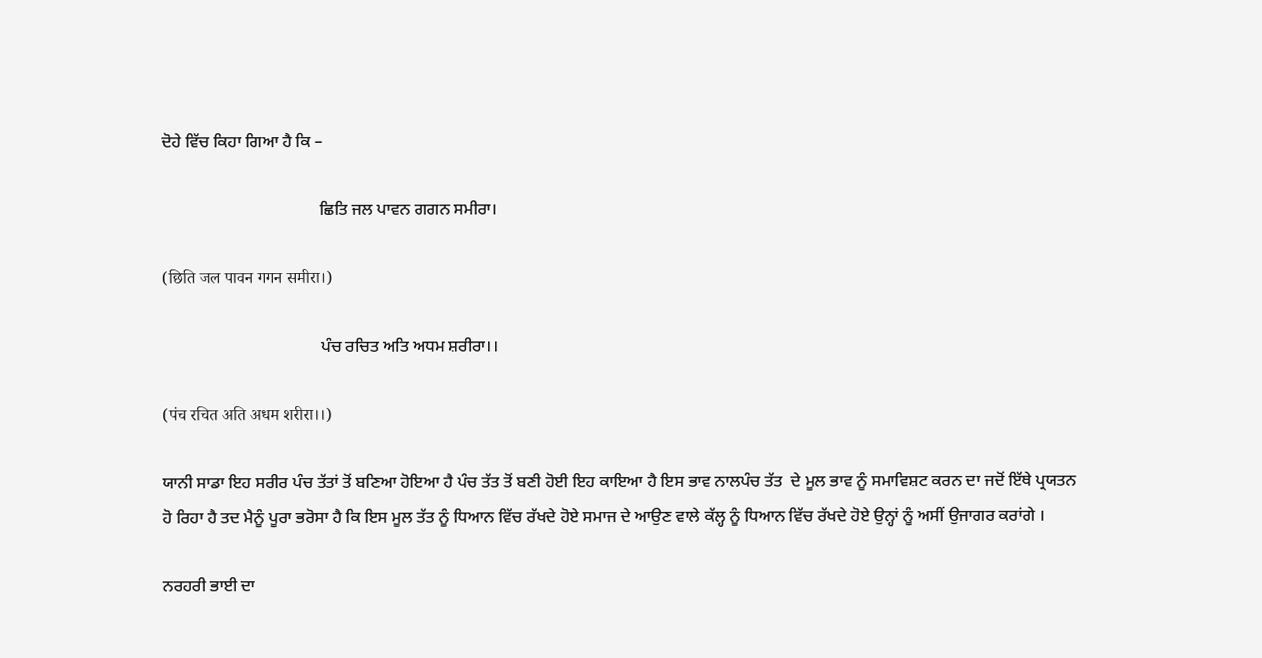ਦੋਹੇ ਵਿੱਚ ਕਿਹਾ ਗਿਆ ਹੈ ਕਿ –

                                      ਛਿਤਿ ਜਲ ਪਾਵਨ ਗਗਨ ਸਮੀਰਾ।

(छिति जल पावन गगन समीरा।)

                                      ਪੰਚ ਰਚਿਤ ਅਤਿ ਅਧਮ ਸ਼ਰੀਰਾ।।

(पंच रचित अति अधम शरीरा।।)

ਯਾਨੀ ਸਾਡਾ ਇਹ ਸਰੀਰ ਪੰਚ ਤੱਤਾਂ ਤੋਂ ਬਣਿਆ ਹੋਇਆ ਹੈ ਪੰਚ ਤੱਤ ਤੋਂ ਬਣੀ ਹੋਈ ਇਹ ਕਾਇਆ ਹੈ ਇਸ ਭਾਵ ਨਾਲਪੰਚ ਤੱਤ  ਦੇ ਮੂਲ ਭਾਵ ਨੂੰ ਸਮਾਵਿਸ਼ਟ ਕਰਨ ਦਾ ਜਦੋਂ ਇੱਥੇ ਪ੍ਰਯਤਨ ਹੋ ਰਿਹਾ ਹੈ ਤਦ ਮੈਨੂੰ ਪੂਰਾ ਭਰੋਸਾ ਹੈ ਕਿ ਇਸ ਮੂਲ ਤੱਤ ਨੂੰ ਧਿਆਨ ਵਿੱਚ ਰੱਖਦੇ ਹੋਏ ਸਮਾਜ ਦੇ ਆਉਣ ਵਾਲੇ ਕੱਲ੍ਹ ਨੂੰ ਧਿਆਨ ਵਿੱਚ ਰੱਖਦੇ ਹੋਏ ਉਨ੍ਹਾਂ ਨੂੰ ਅਸੀਂ ਉਜਾਗਰ ਕਰਾਂਗੇ ।

ਨਰਹਰੀ ਭਾਈ ਦਾ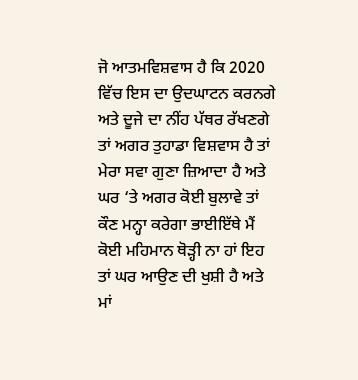ਜੋ ‍ਆਤਮਵਿਸ਼ਵਾਸ ਹੈ ਕਿ 2020 ਵਿੱਚ ਇਸ ਦਾ ਉਦਘਾਟਨ ਕਰਨਗੇ ਅਤੇ ਦੂਜੇ ਦਾ ਨੀਂਹ ਪੱਥਰ ਰੱਖਣਗੇ ਤਾਂ ਅਗਰ ਤੁਹਾਡਾ ਵਿਸ਼ਵਾਸ ਹੈ ਤਾਂ ਮੇਰਾ ਸਵਾ ਗੁਣਾ ਜ਼ਿਆਦਾ ਹੈ ਅਤੇ ਘਰ ‘ਤੇ ਅਗਰ ਕੋਈ ਬੁਲਾਵੇ ਤਾਂ ਕੌਣ ਮਨ੍ਹਾ ਕਰੇਗਾ ਭਾਈਇੱਥੇ ਮੈਂ ਕੋਈ ਮਹਿਮਾਨ ਥੋੜ੍ਹੀ ਨਾ ਹਾਂ ਇਹ ਤਾਂ ਘਰ ਆਉਣ ਦੀ ਖੁਸ਼ੀ ਹੈ ਅਤੇ ਮਾਂ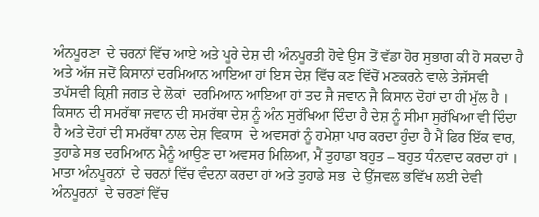ਅੰਨਪੂਰਣਾ  ਦੇ ਚਰਨਾਂ ਵਿੱਚ ਆਏ ਅਤੇ ਪੂਰੇ ਦੇਸ਼ ਦੀ ਅੰਨਪੂਰਤੀ ਹੋਵੇ ਉਸ ਤੋਂ ਵੱਡਾ ਹੋਰ ਸੁਭਾਗ ਕੀ ਹੋ ਸਕਦਾ ਹੈ ਅਤੇ ਅੱਜ ਜਦੋਂ ਕਿਸਾਨਾਂ ਦਰਮਿਆਨ ਆਇਆ ਹਾਂ ਇਸ ਦੇਸ਼ ਵਿੱਚ ਕਣ ਵਿੱਚੋਂ ਮਣਕਰਨੇ ਵਾਲੇ ਤੇਜੱਸਵੀ ਤਪੱਸਵੀ ਕ੍ਰਿਸ਼ੀ ਜਗਤ ਦੇ ਲੋਕਾਂ  ਦਰਮਿਆਨ ਆਇਆ ਹਾਂ ਤਦ ਜੈ ਜਵਾਨ ਜੈ ਕਿਸਾਨ ਦੋਹਾਂ ਦਾ ਹੀ ਮੁੱਲ ਹੈ ।  ਕਿਸਾਨ ਦੀ ਸਮਰੱਥਾ ਜਵਾਨ ਦੀ ਸਮਰੱਥਾ ਦੇਸ਼ ਨੂੰ ਅੰਨ ਸੁਰੱਖਿਆ ਦਿੰਦਾ ਹੈ ਦੇਸ਼ ਨੂੰ ਸੀਮਾ ਸੁਰੱਖਿਆ ਵੀ ਦਿੰਦਾ ਹੈ ਅਤੇ ਦੋਹਾਂ ਦੀ ਸਮਰੱਥਾ ਨਾਲ ਦੇਸ਼ ਵਿਕਾਸ  ਦੇ ਅਵਸਰਾਂ ਨੂੰ ਹਮੇਸ਼ਾ ਪਾਰ ਕਰਦਾ ਹੁੰਦਾ ਹੈ ਮੈਂ ਫਿਰ ਇੱਕ ਵਾਰ, ਤੁਹਾਡੇ ਸਭ ਦਰਮਿਆਨ ਮੈਨੂੰ ਆਉਣ ਦਾ ਅਵਸਰ ਮਿਲਿਆ, ਮੈਂ ਤੁਹਾਡਾ ਬਹੁਤ – ਬਹੁਤ ਧੰਨਵਾਦ ਕਰਦਾ ਹਾਂ ।  ਮਾਤਾ ਅੰਨਪੂਰਨਾਂ  ਦੇ ਚਰਨਾਂ ਵਿੱਚ ਵੰਦਨਾ ਕਰਦਾ ਹਾਂ ਅਤੇ ਤੁਹਾਡੇ ਸਭ  ਦੇ ਉੱਜਵਲ ਭਵਿੱਖ ਲਈ ਦੇਵੀ ਅੰਨਪੂਰਨਾਂ  ਦੇ ਚਰਣਾਂ ਵਿੱਚ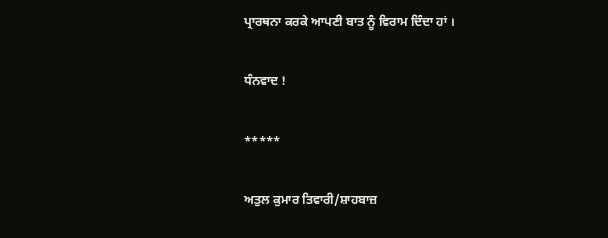ਪ੍ਰਾਰਥਨਾ ਕਰਕੇ ਆਪਣੀ ਬਾਤ ਨੂੰ ਵਿਰਾਮ ਦਿੰਦਾ ਹਾਂ ।

ਧੰਨਵਾਦ !

*****

ਅਤੁਲ ਕੁਮਾਰ ਤਿਵਾਰੀ/ਸ਼ਾਹਬਾਜ਼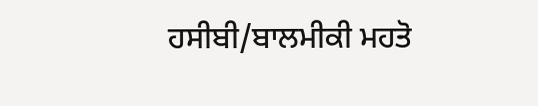ਹਸੀਬੀ/ਬਾਲਮੀਕੀ ਮਹਤੋ